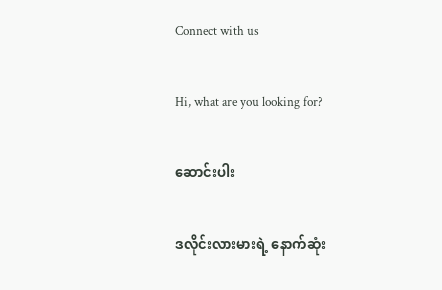Connect with us

Hi, what are you looking for?

ဆောင်းပါး

ဒလိုင်းလားမားရဲ့ နောက်ဆုံး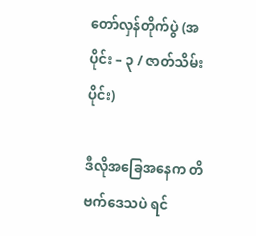တော်လှန်တိုက်ပွဲ (အပိုင်း – ၃ / ဇာတ်သိမ်းပိုင်း)

ဒီလိုအခြေအနေက တိဗက်ဒေသပဲ ရင်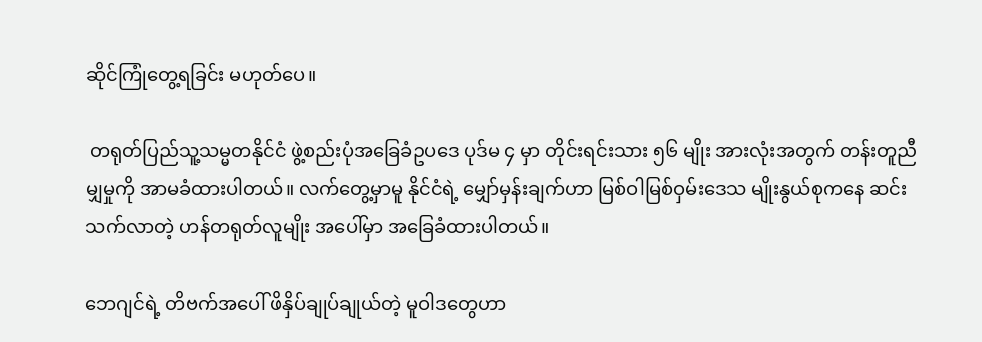ဆိုင်ကြုံတွေ့ရခြင်း မဟုတ်ပေ။

 တရုတ်ပြည်သူ့သမ္မတနိုင်ငံ ဖွဲ့စည်းပုံအခြေခံဥပဒေ ပုဒ်မ ၄ မှာ တိုင်းရင်းသား ၅၆ မျိုး အားလုံးအတွက် တန်းတူညီမျှမှုကို အာမခံထားပါတယ်။ လက်တွေ့မှာမူ နိုင်ငံရဲ့ မျှော်မှန်းချက်ဟာ မြစ်ဝါမြစ်ဝှမ်းဒေသ မျိုးနွယ်စုကနေ ဆင်းသက်လာတဲ့ ဟန်တရုတ်လူမျိုး အပေါ်မှာ အခြေခံထားပါတယ်။

ဘေဂျင်ရဲ့ တိဗက်အပေါ် ဖိနှိပ်ချုပ်ချုယ်တဲ့ မူဝါဒတွေဟာ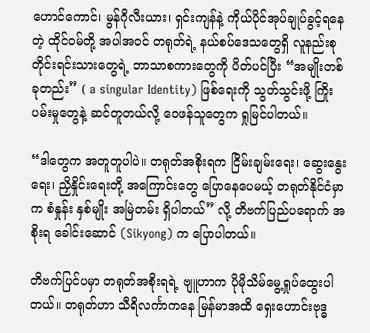ဟောင်ကောင်၊ မွန်ဂိုလီးယား၊ ရှင်းကျန်နဲ့ ကိုယ်ပိုင်အုပ်ချုပ်ခွင့်ရနေတဲ့ ထိုင်ဝမ်တို့ အပါအဝင် တရုတ်ရဲ့ နယ်စပ်ဒေသတွေရှိ လူနည်းစုတိုင်းရင်းသားတွေရဲ့ ဘာသာစကားတွေကို ပိတ်ပင်ပြီး “အမျိုးတစ်ခုတည်း” ( a singular Identity) ဖြစ်ရေးကို သွတ်သွင်းဖို့ ကြိုးပမ်းမှုတွေနဲ့ ဆင်တူတယ်လို့ ဝေဖန်သူတွေက ရှုမြင်ပါတယ်။

“ဒါတွေက အတူတူပါပဲ။ တရုတ်အစိုးရက ငြိမ်းချမ်းရေး၊ ဆွေးနွေးရေး၊ ညှိနှိုင်းရေးတို့ အကြောင်းတွေ ပြောနေပေမယ့် တရုတ်နိုင်ငံမှာက စံနှုန်း နှစ်မျိုး အမြဲတမ်း ရှိပါတယ်” လို့ တိဗက်ပြည်ပရောက် အစိုးရ ခေါင်းဆောင် (Sikyong) က ပြောပါတယ်။

တိဗက်ပြင်ပမှာ တရုတ်အစိုးရရဲ့ ဗျူဟာက ပိုမိုသိမ်မွေ့ရှုပ်ထွေးပါတယ်။ တရုတ်ဟာ သီရိလင်္ကာကနေ မြန်မာအထိ ရှေးဟောင်းဗုဒ္ဓ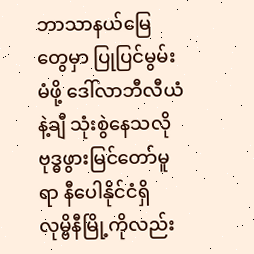ဘာသာနယ်မြေတွေမှာ ပြုပြင်မွမ်းမံဖို့ ဒေါ်လာဘီလီယံနဲ့ချီ သုံးစွဲနေသလို ဗုဒ္ဓဖွားမြင်တော်မူရာ နီပေါနိုင်ငံရှိ လုမ္ဗိနီမြို့ကိုလည်း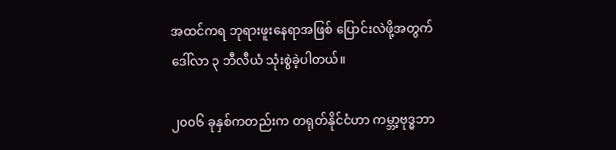အထင်ကရ ဘုရားဖူးနေရာအဖြစ် ပြောင်းလဲဖို့အတွက် ဒေါ်လာ ၃ ဘီလီယံ သုံးစွဲခဲ့ပါတယ်။

၂၀၀၆ ခုနှစ်ကတည်းက တရုတ်နိုင်ငံဟာ ကမ္ဘာ့ဗုဒ္ဓဘာ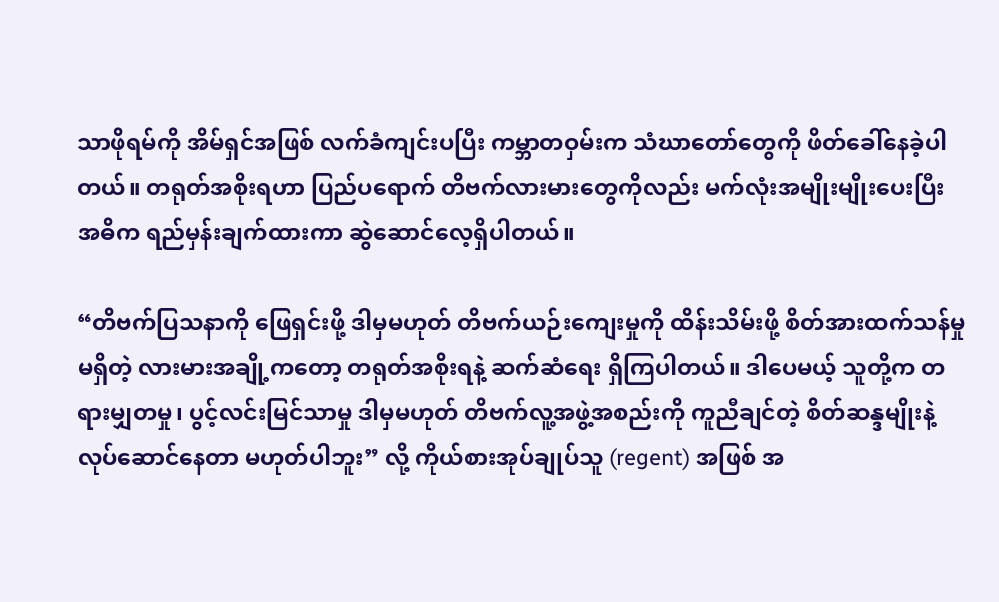သာဖိုရမ်ကို အိမ်ရှင်အဖြစ် လက်ခံကျင်းပပြီး ကမ္ဘာတဝှမ်းက သံဃာတော်တွေကို ဖိတ်ခေါ်နေခဲ့ပါတယ်။ တရုတ်အစိုးရဟာ ပြည်ပရောက် တိဗက်လားမားတွေကိုလည်း မက်လုံးအမျိုးမျိုးပေးပြီး အဓိက ရည်မှန်းချက်ထားကာ ဆွဲဆောင်လေ့ရှိပါတယ်။

“တိဗက်ပြသနာကို ဖြေရှင်းဖို့ ဒါမှမဟုတ် တိဗက်ယဉ်းကျေးမှုကို ထိန်းသိမ်းဖို့ စိတ်အားထက်သန်မှု မရှိတဲ့ လားမားအချို့ကတော့ တရုတ်အစိုးရနဲ့ ဆက်ဆံ‌ရေး ရှိကြပါတယ်။ ဒါပေမယ့် သူတို့က တရားမျှတမှု၊ ပွင့်လင်းမြင်သာမှု ဒါမှမဟုတ် တိဗက်လူ့အဖွဲ့အစည်းကို ကူညီချင်တဲ့ စိတ်ဆန္ဒမျိုးနဲ့ လုပ်ဆောင်နေတာ မဟုတ်ပါဘူး” လို့ ကိုယ်စားအုပ်ချုပ်သူ (regent) အဖြစ် အ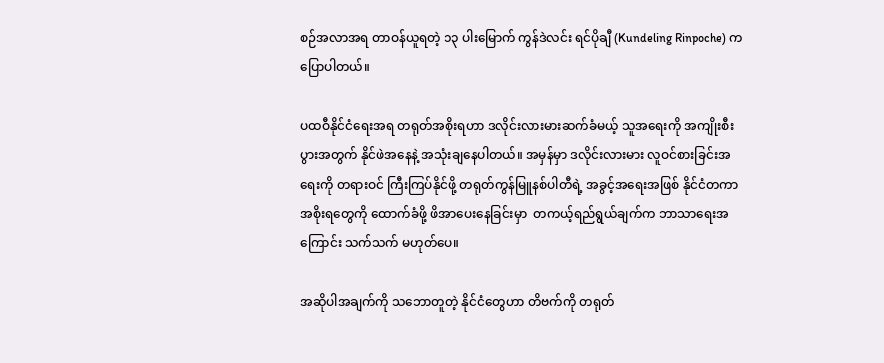စဉ်အလာအရ တာဝန်ယူရတဲ့ ၁၃ ပါးမြောက် ကွန်ဒဲလင်း ရင်ပိုချီ (Kundeling Rinpoche) က ပြောပါတယ်။

ပထဝီနိုင်ငံရေးအရ တရုတ်အစိုးရဟာ ဒလိုင်းလားမားဆက်ခံမယ့် သူအရေးကို အကျိုးစီးပွားအတွက် နိုင်ဖဲအနေနဲ့ အသုံးချနေပါတယ်။ အမှန်မှာ ဒလိုင်းလားမား လူဝင်စားခြင်းအရေးကို တရားဝင် ကြီးကြပ်နိုင်ဖို့ တရုတ်ကွန်မြူနစ်ပါတီရဲ့ အခွင့်အရေးအဖြစ် နိုင်ငံတကာအစိုးရတွေကို ထောက်ခံဖို့ ဖိအာပေးနေခြင်းမှာ  တကယ့်ရည်ရွယ်ချက်က ဘာသာရေးအကြောင်း သက်သက် မဟုတ်ပေ။

အဆိုပါအချက်ကို သဘောတူတဲ့ နိုင်ငံတွေဟာ တိဗက်ကို တရုတ်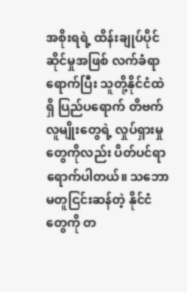အစိုးရရဲ့ ထိန်းချုပ်ပိုင်ဆိုင်မှုအဖြစ် လက်ခံရာ ရောက်ပြီး သူတို့နိုင်ငံထဲရှိ ပြည်ပရောက် တိဗက်လူမျိုးတွေရဲ့ လှုပ်ရှားမှုတွေကိုလည်း ပိတ်ပင်ရာ ရောက်ပါတယ်။ သဘောမတူငြင်းဆန်တဲ့ နိုင်ငံတွေကို တ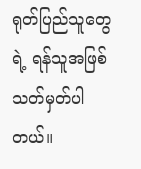ရုတ်ပြည်သူတွေရဲ့ ရန်သူအဖြစ် သတ်မှတ်ပါတယ်။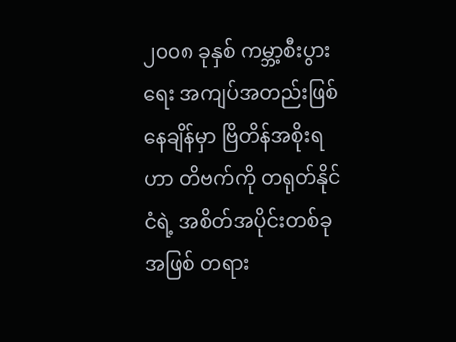၂၀၀၈ ခုနှစ် ကမ္ဘာ့စီးပွားရေး အကျပ်အတည်းဖြစ်နေချိန်မှာ ဗြိတိန်အစိုးရဟာ တိဗက်ကို တရုတ်နိုင်ငံရဲ့ အစိတ်အပိုင်းတစ်ခုအဖြစ် တရား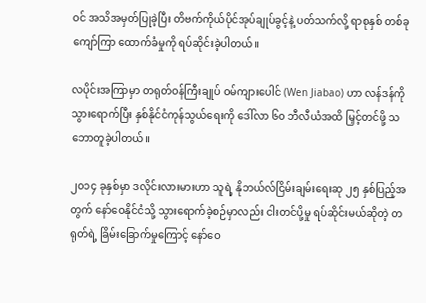ဝင် အသိအမှတ်ပြုခဲ့ပြီး တိဗက်ကိုယ်ပိုင်အုပ်ချုပ်ခွင့်နဲ့ ပတ်သက်လို့ ရာစုနှစ် တစ်ခုကျော်ကြာ ထောက်ခံမှုကို ရပ်ဆိုင်းခဲ့ပါတယ်။

လပိုင်းအကြာမှာ တရုတ်ဝန်ကြီးချုပ် ဝမ်ကျားပေါင် (Wen Jiabao) ဟာ လန်ဒန်ကို သွားရောက်ပြီး နှစ်နိုင်ငံကုန်သွယ်ရေးကို ဒေါ်လာ ၆၀ ဘီလီယံအထိ မြှင့်တင်ဖို့ သဘောတူခဲ့ပါတယ်။

၂၀၁၄ ခုနှစ်မှာ ဒလိုင်းလားမားဟာ သူရဲ့ နိုဘယ်လ်ငြိမ်းချမ်းရေးဆု ၂၅ နှစ်ပြည့်အတွက် နော်ဝေနိုင်ငံသို့ သွားရောက်ခဲ့စဉ်မှာလည်း ငါးတင်ပို့မှု ရပ်ဆိုင်းမယ်ဆိုတဲ့ တရုတ်ရဲ့ ခြိမ်းခြောက်မှုကြောင့် နော်ဝေ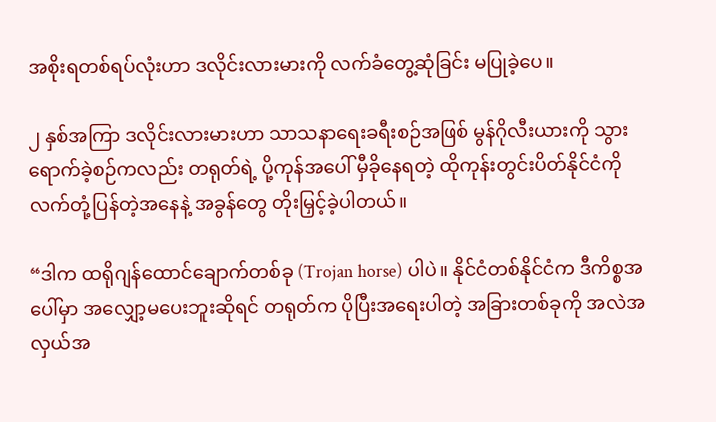အစိုးရတစ်ရပ်လုံးဟာ ဒလိုင်းလားမားကို လက်ခံတွေ့ဆုံခြင်း မပြုခဲ့ပေ။

၂ နှစ်အကြာ ဒလိုင်းလားမားဟာ သာသနာရေးခရီးစဉ်အဖြစ် မွန်ဂိုလီးယားကို သွားရောက်ခဲ့စဉ်ကလည်း တရုတ်ရဲ့ ပို့ကုန်အပေါ် မှီခိုနေရတဲ့ ထိုကုန်းတွင်းပိတ်နိုင်ငံကို လက်တုံ့ပြန်တဲ့အနေနဲ့ အခွန်တွေ တိုးမြှင့်ခဲ့ပါတယ်။

“ဒါက ထရိုဂျန်ထောင်ချောက်တစ်ခု (Trojan horse) ပါပဲ။ နိုင်ငံတစ်နိုင်ငံက ဒီကိစ္စအပေါ်မှာ အလျှော့မပေးဘူးဆိုရင် တရုတ်က ပိုပြီးအရေးပါတဲ့ အခြားတစ်ခုကို အလဲအလှယ်အ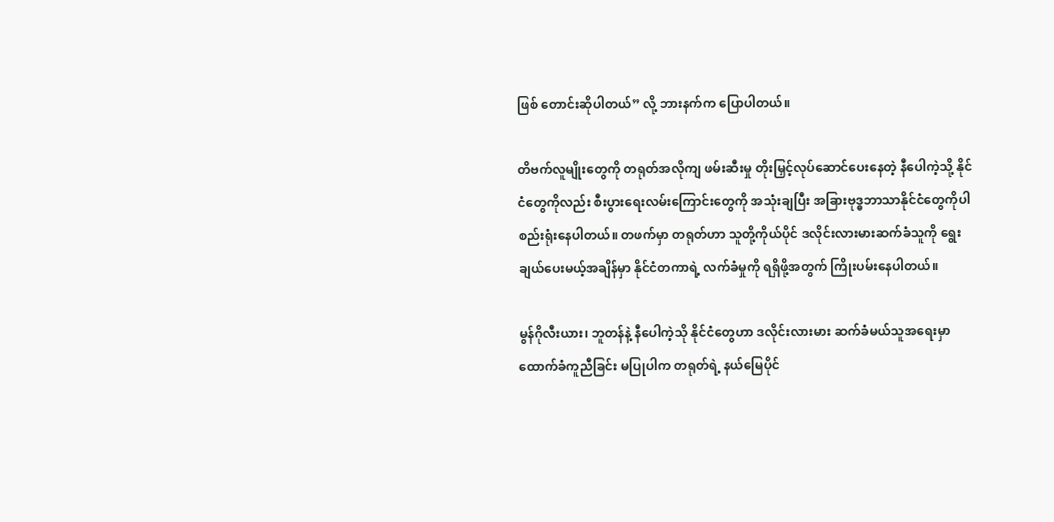ဖြစ် တောင်းဆိုပါတယ်” လို့ ဘားနက်က ပြောပါတယ်။

တိဗက်လူမျိုးတွေကို တရုတ်အလိုကျ ဖမ်းဆီးမှု တိုးမြှင့်လုပ်ဆောင်ပေးနေတဲ့ နီပေါကဲ့သို့ နိုင်ငံတွေကိုလည်း စီးပွားရေးလမ်းကြောင်းတွေကို အသုံးချပြီး အခြားဗုဒ္ဓဘာသာနိုင်ငံတွေကိုပါ စည်းရုံးနေပါတယ်။ တဖက်မှာ တရုတ်ဟာ သူတို့ကိုယ်ပိုင် ဒလိုင်းလားမားဆက်ခံသူကို ရွေးချယ်ပေးမယ့်အချိန်မှာ နိုင်ငံတကာရဲ့ လက်ခံမှုကို ရရှိဖို့အတွက် ကြိုးပမ်းနေပါတယ်။

မွန်ဂိုလီးယား၊ ဘူတန်နဲ့ နီပေါကဲ့သို နိုင်ငံတွေဟာ ဒလိုင်းလားမား ဆက်ခံမယ်သူအရေးမှာ ထောက်ခံကူညီခြင်း မပြုပါက တရုတ်ရဲ့ နယ်မြေပိုင်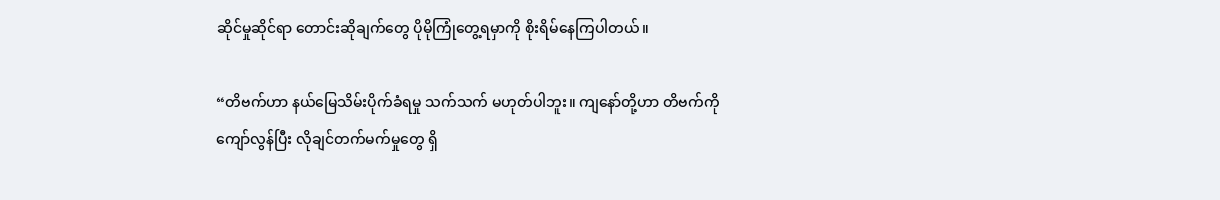ဆိုင်မှုဆိုင်ရာ တောင်းဆိုချက်တွေ ပိုမိုကြုံတွေ့ရမှာကို စိုးရိမ်နေကြပါတယ်။

“တိဗက်ဟာ နယ်မြေသိမ်းပိုက်ခံရမှု သက်သက် မဟုတ်ပါဘူး။ ကျနော်တို့ဟာ တိဗက်ကို ကျော်လွန်ပြီး လိုချင်တက်မက်မှုတွေ ရှိ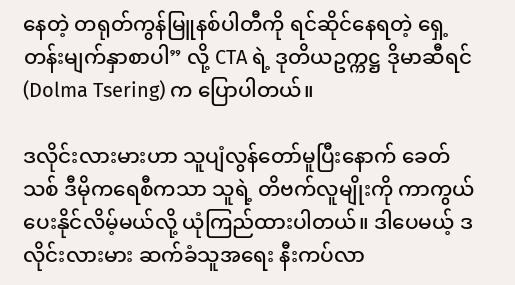နေတဲ့ တရုတ်ကွန်မြူနစ်ပါတီကို ရင်ဆိုင်နေရတဲ့ ရှေ့တန်းမျက်နှာစာပါ” လို့ CTA ရဲ့ ဒုတိယဥက္ကဋ္ဌ ဒိုမာဆီရင် (Dolma Tsering) က ပြောပါတယ်။

ဒလိုင်းလားမားဟာ သူပျံလွန်တော်မူပြီးနောက် ခေတ်သစ် ဒီမိုကရေစီကသာ သူရဲ့ တိဗက်လူမျိုးကို ကာကွယ်ပေးနိုင်လိမ့်မယ်လို့ ယုံကြည်ထားပါတယ်။ ဒါပေမယ့် ဒလိုင်းလားမား ဆက်ခံသူအရေး နီးကပ်လာ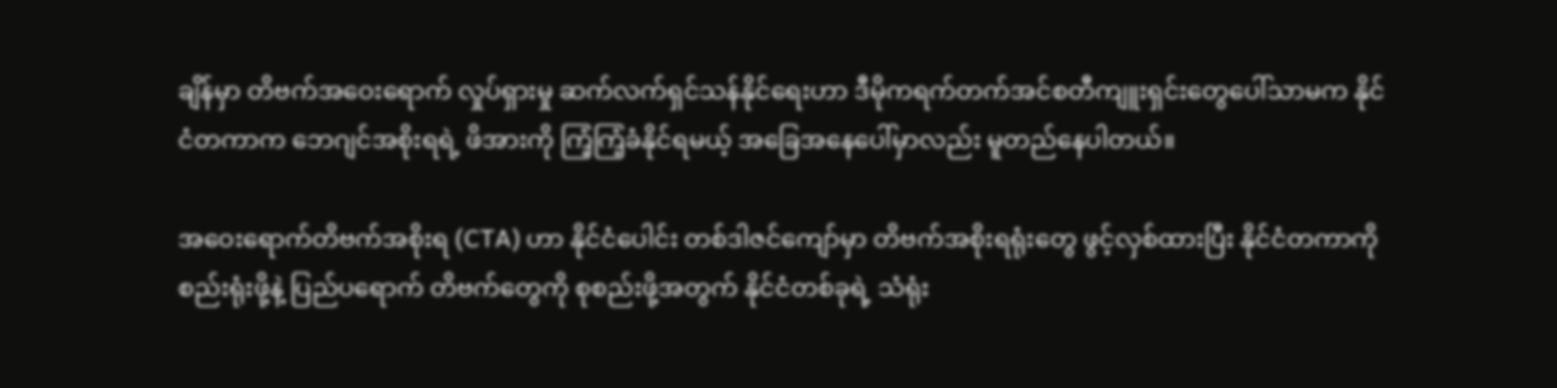ချိန်မှာ တိဗက်အဝေးရောက် လှုပ်ရှားမှု ဆက်လက်ရှင်သန်နိုင်ရေးဟာ ဒီမိုကရက်တက်အင်စတီကျူးရှင်းတွေပေါ်သာမက နိုင်ငံတကာက ဘေဂျင်အစိုးရရဲ့ ဖိအားကို ကြံ့ကြံ့ခံနိုင်ရမယ့် အခြေအနေပေါ်မှာလည်း မူတည်နေပါတယ်။

အဝေးရောက်တိဗက်အစိုးရ (CTA) ဟာ နိုင်ငံပေါင်း တစ်ဒါဇင်ကျော်မှာ တိဗက်အစိုးရရုံးတွေ ဖွင့်လှစ်ထားပြီး နိုင်ငံတကာကို စည်းရုံးဖို့နဲ့ ပြည်ပရောက် တိဗက်တွေကို စုစည်းဖို့အတွက် နိုင်ငံတစ်ခုရဲ့ သံရုံး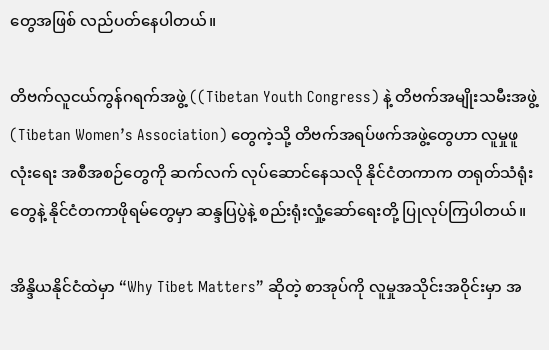တွေအဖြစ် လည်ပတ်နေပါတယ်။

တိဗက်လူငယ်ကွန်ဂရက်အဖွဲ့ ((Tibetan Youth Congress) နဲ့ တိဗက်အမျိုးသမီးအဖွဲ့ (Tibetan Women’s Association) တွေကဲ့သို့ တိဗက်အရပ်ဖက်အဖွဲ့တွေဟာ လူမှုဖူလုံးရေး အစီအစဉ်တွေကို ဆက်လက် လုပ်ဆောင်နေသလို နိုင်ငံတကာက တရုတ်သံရုံးတွေနဲ့ နိုင်ငံတကာဖိုရမ်တွေမှာ ဆန္ဒပြပွဲနဲ့ စည်းရုံးလှုံ့ဆော်ရေးတို့ ပြုလုပ်ကြပါတယ်။

အိန္ဒိယနိုင်ငံထဲမှာ “Why Tibet Matters” ဆိုတဲ့ စာအုပ်ကို လူမှုအသိုင်းအဝိုင်းမှာ အ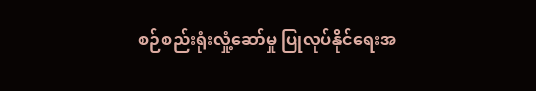စဉ်စည်းရုံးလှုံ့ဆော်မှု ပြုလုပ်နိုင်ရေးအ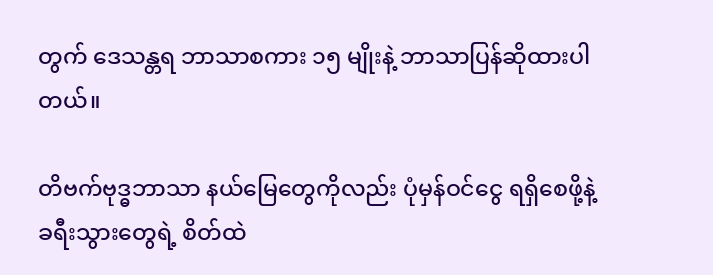တွက် ဒေသန္တရ ဘာသာစကား ၁၅ မျိုးနဲ့ ဘာသာပြန်ဆိုထားပါတယ်။

တိဗက်ဗုဒ္ဓဘာသာ နယ်မြေတွေကိုလည်း ပုံမှန်ဝင်ငွေ ရရှိစေဖို့နဲ့ ခရီးသွားတွေရဲ့ စိတ်ထဲ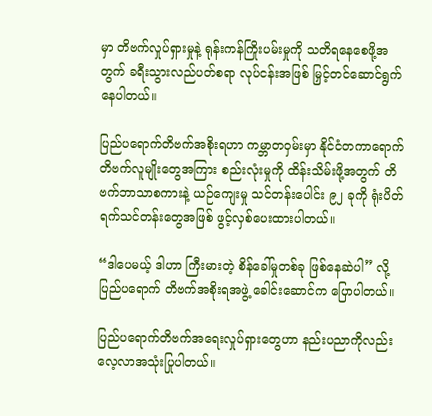မှာ တိဗက်လှုပ်ရှားမှုနဲ့ ရုန်းကန်ကြိုးပမ်းမှုကို သတိရနေစေဖို့အတွက် ခရီးသွားလည်ပတ်စရာ လုပ်ငန်းအဖြစ် မြှင့်တင်ဆောင်ရွက်နေပါတယ်။

ပြည်ပရောက်တိဗက်အစိုးရဟာ ကမ္ဘာတဝှမ်းမှာ နိုင်ငံတကာရောက် တိဗက်လူမျိုးတွေအကြား စည်းလုံးမှုကို ထိန်းသိမ်းဖို့အတွက် တိဗက်ဘာသာစကားနဲ့ ယဉ်ကျေးမှု သင်တန်းပေါင်း ၉၂ ခုကို ရုံးပိတ်ရက်သင်တန်းတွေအဖြစ် ဖွင့်လှစ်ပေးထားပါတယ်။

“ဒါပေမယ့် ဒါဟာ ကြီးမားတဲ့ စိန်ခေါ်မှုတစ်ခု ဖြစ်နေဆဲပါ” လို့ ပြည်ပရောက် တိဗက်အစိုးရအဖွဲ့ ခေါင်းဆောင်က ပြောပါတယ်။

ပြည်ပရောက်တိဗက်အရေးလှုပ်ရှားတွေဟာ နည်းပညာကိုလည်း လေ့လာအသုံးပြုပါတယ်။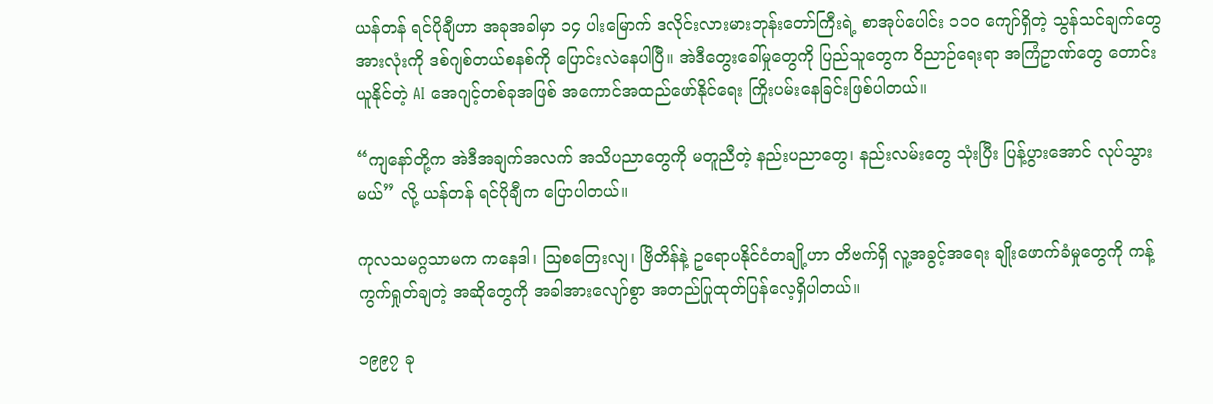ယန်တန် ရင်ပိုချီဟာ အခုအခါမှာ ၁၄ ပါးမြောက် ဒလိုင်းလားမားဘုန်းတော်ကြီးရဲ့ စာအုပ်ပေါင်း ၁၁၀ ကျော်ရှိတဲ့ သွန်သင်ချက်တွေ အားလုံးကို ဒစ်ဂျစ်တယ်စနစ်ကို ပြောင်းလဲနေပါပြီ။ အဲဒီတွေးခေါ်မှုတွေကို ပြည်သူတွေက ဝိညာဉ်ရေးရာ အကြံဥာဏ်တွေ တောင်းယူနိုင်တဲ့ AI အေဂျင့်တစ်ခုအဖြစ် အကောင်အထည်ဖော်နိုင်ရေး ကြိုးပမ်းနေခြင်းဖြစ်ပါတယ်။

“ကျနော်တို့က အဲဒီအချက်အလက် အသိပညာတွေကို မတူညီတဲ့ နည်းပညာတွေ၊ နည်းလမ်းတွေ သုံးပြီး ပြန့်ပွားအောင် လုပ်သွားမယ်” လို့ ယန်တန် ရင်ပိုချီက ပြောပါတယ်။

ကုလသမဂ္ဂသာမက ကနေဒါ၊ ဩစတြေးလျ၊ ဗြိတိန်နဲ့ ဥရောပနိုင်ငံတချို့ဟာ တိဗက်ရှိ လူ့အခွင့်အရေး ချိုးဖောက်ခံမှုတွေကို ကန့်ကွက်ရှုတ်ချတဲ့ အဆိုတွေကို အခါအားလျော်စွာ အတည်ပြုထုတ်ပြန်လေ့ရှိပါတယ်။

၁၉၉၇ ခု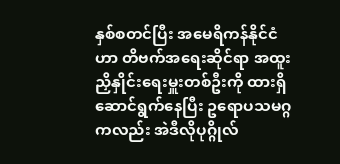နှစ်စတင်ပြီး အမေရိကန်နိုင်ငံဟာ တိဗက်အရေးဆိုင်ရာ အထူးညှိနှိုင်းရေးမှူးတစ်ဦးကို ထားရှိ ဆောင်ရွက်နေပြီး ဥရောပသမဂ္ဂကလည်း အဲဒီလိုပုဂ္ဂိုလ်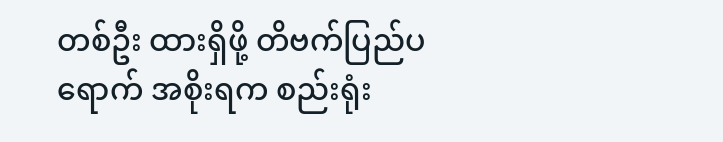တစ်ဦး ထားရှိဖို့ တိဗက်ပြည်ပရောက် အစိုးရက စည်းရုံး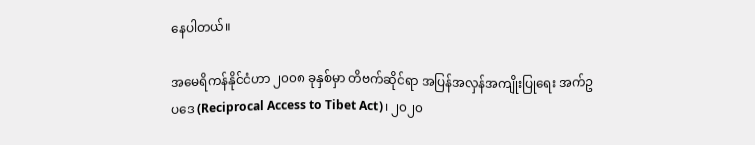နေပါတယ်။

အမေရိကန်နိုင်ငံဟာ ၂၀၀၈ ခုနှစ်မှာ တိဗက်ဆိုင်ရာ အပြန်အလှန်အကျိုးပြုရေး အက်ဥပဒေ (Reciprocal Access to Tibet Act)၊ ၂၀၂၀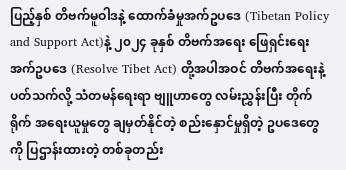ပြည့်နှစ် တိဗက်မူဝါဒနဲ့ ထောက်ခံမှုအက်ဥပဒေ (Tibetan Policy and Support Act)နဲ့ ၂၀၂၄ ခုနှစ် တိဗက်အရေး ဖြေရှင်းရေး အက်ဥပဒေ (Resolve Tibet Act) တို့အပါအဝင် တိဗက်အရေးနဲ့ ပတ်သက်လို့ သံတမန်ရေးရာ ဗျူဟာတွေ လမ်းညွှန်းပြီး တိုက်ရိုက် အရေးယူမှုတွေ ချမှတ်နိုင်တဲ့ စည်းနှောင်မှုရှိတဲ့ ဥပဒေတွေကို ပြဌာန်းထားတဲ့ တစ်ခုတည်း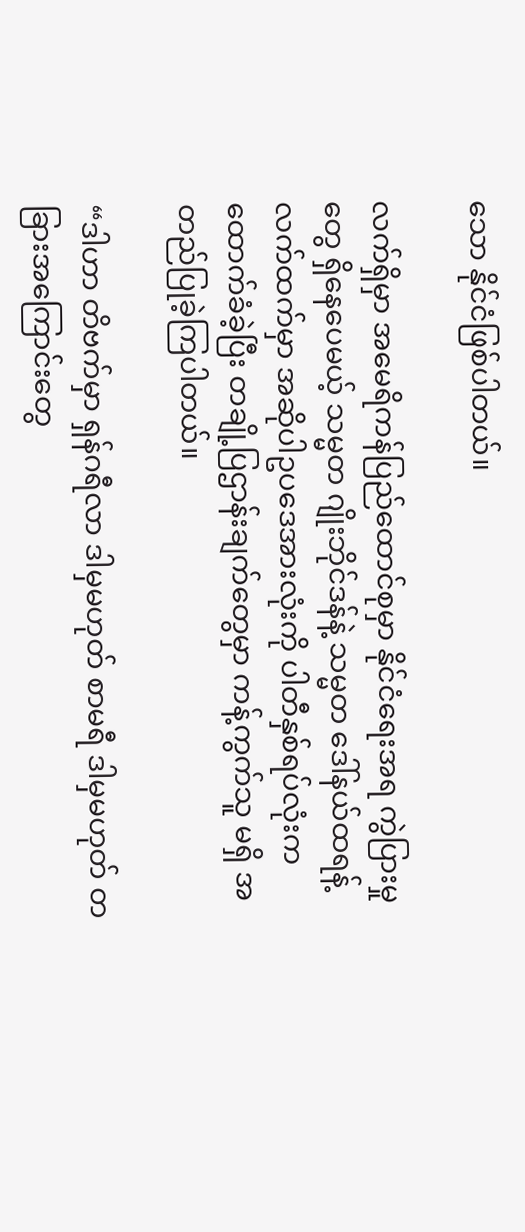သော နိုင်ငံဖြစ်ပါတယ်။

လက်ရှိမှာ အမေရိကန်ပြည်ထောင်စုမှာ နိုင်ငံရေးအရ ကွဲပြားမှုတွေ ရှိနေပေမယ့် သမ္မတ ဂျိုးဘိုင်ဒန်နဲ့ သမ္မတ ဒေါ်နယ်ထရန့်လက်ထက်မှာ အဆိုပါဥပဒေအားလုံးကို ပါတီနှစ်ရပ်လုံးက ထောက်ခံခဲ့ပြီး တချို့ပြဌာန်းချက်တွေမှာ ကန့်ကွက်သူ မရှိ အတည်ပြုခဲ့ကြပါတယ်။

“ဒါဟာ တိဗက်မှာ ရှန်ဂရီလာ ဒါမှမဟုတ် စာမရီ ဒါမှမဟုတ် တခြားအကြောင်းတွေ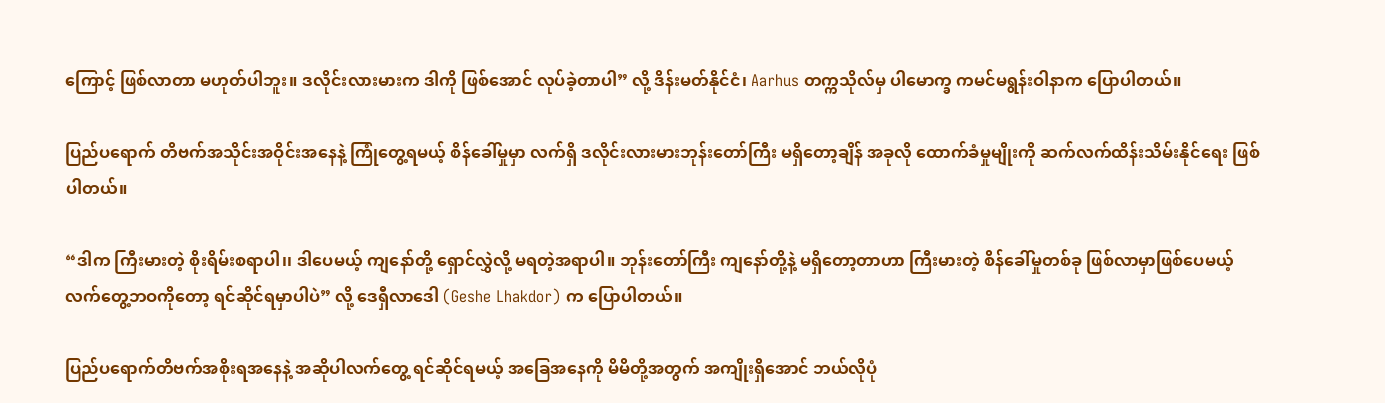ကြောင့် ဖြစ်လာတာ မဟုတ်ပါဘူး။ ဒလိုင်းလားမားက ဒါကို ဖြစ်အောင် လုပ်ခဲ့တာပါ” လို့ ဒိန်းမတ်နိုင်ငံ၊ Aarhus တက္ကသိုလ်မှ ပါမောက္ခ ကမင်မရွန်းဝါနာက ပြောပါတယ်။

ပြည်ပရောက် တိဗက်အသိုင်းအဝိုင်းအနေနဲ့ ကြုံတွေ့ရမယ့် စိန်ခေါ်မှုမှာ လက်ရှိ ဒလိုင်းလားမားဘုန်းတော်ကြီး မရှိတော့ချိန် အခုလို ထောက်ခံမှုမျိုးကို ဆက်လက်ထိန်းသိမ်းနိုင်ရေး ဖြစ်ပါတယ်။

“ဒါက ကြီးမားတဲ့ စိုးရိမ်းစရာပါ၊၊ ဒါပေမယ့် ကျနော်တို့ ရှောင်လွှဲလို့ မရတဲ့အရာပါ။ ဘုန်းတော်ကြီး ကျနော်တို့နဲ့ မရှိတော့တာဟာ ကြီးမားတဲ့ စိန်ခေါ်မှုတစ်ခု ဖြစ်လာမှာဖြစ်ပေမယ့် လက်တွေ့ဘဝကိုတော့ ရင်ဆိုင်ရမှာပါပဲ” လို့ ဒေရှီလာဒေါ (Geshe Lhakdor) က ပြောပါတယ်။

ပြည်ပရောက်တိဗက်အစိုးရအနေနဲ့ အဆိုပါလက်တွေ့ ရင်ဆိုင်ရမယ့် အခြေအနေကို မိမိတို့အတွက် အကျိုးရှိအောင် ဘယ်လိုပုံ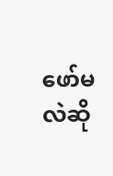ဖော်မလဲဆို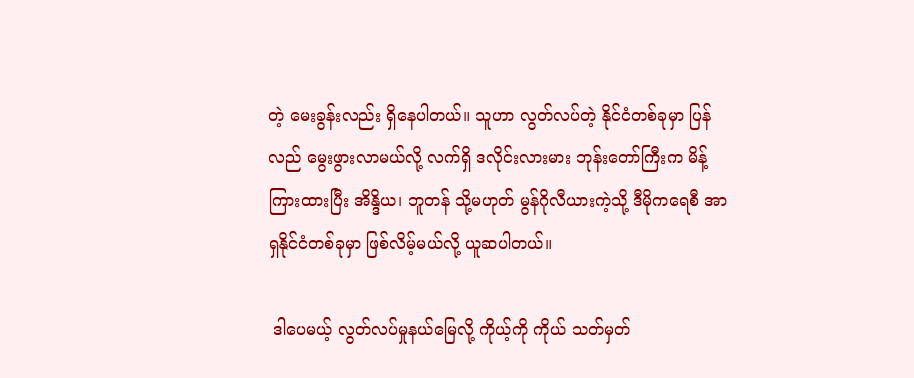တဲ့ မေးခွန်းလည်း ရှိနေပါတယ်။ သူဟာ လွတ်လပ်တဲ့ နိုင်ငံတစ်ခုမှာ ပြန်လည် မွေးဖွားလာမယ်လို့ လက်ရှိ ဒလိုင်းလားမား ဘုန်းတော်ကြီးက မိန့်ကြားထားပြီး အိန္ဒိယ၊ ဘူတန် သို့မဟုတ် မွန်ဂိုလီယားကဲ့သို့ ဒီမိုကရေစီ အာရှနိုင်ငံတစ်ခုမှာ ဖြစ်လိမ့်မယ်လို့ ယူဆပါတယ်။

 ဒါပေမယ့် လွတ်လပ်မှုနယ်မြေလို့ ကိုယ့်ကို ကိုယ် သတ်မှတ်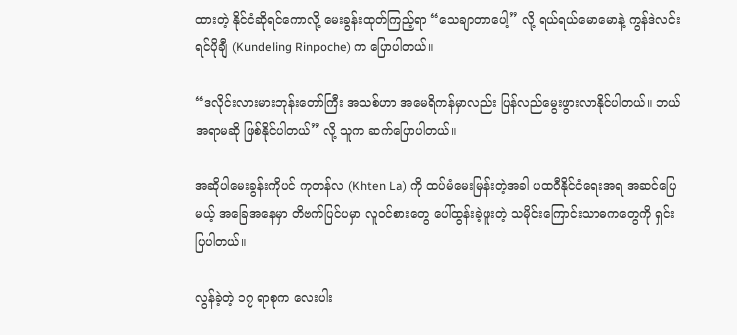ထားတဲ့ နိုင်ငံဆိုရင်ကောလို့ မေးခွန်းထုတ်ကြည့်ရာ “သေချာတာပေါ့” လို့ ရယ်ရယ်မောမောနဲ့ ကွန်ဒဲလင်း ရင်ပိုချီ (Kundeling Rinpoche) က ပြောပါတယ်။

“ဒလိုင်းလားမားဘုန်းတော်ကြီး အသစ်ဟာ အမေရိကန်မှာလည်း ပြန်လည်မွေးဖွားလာနိုင်ပါတယ်။ ဘယ်အရာမဆို ဖြစ်နိုင်ပါတယ်” လို့ သူက ဆက်ပြောပါတယ်။

အဆိုပါမေးခွန်းကိုပင် ကုတန်လ (Khten La) ကို ထပ်မံမေးမြန်းတဲ့အခါ ပထဝီနိုင်ငံရေးအရ အဆင်ပြေမယ့် အခြေအနေမှာ တိဗက်ပြင်ပမှာ လူဝင်စားတွေ ပေါ်ထွန်းခဲ့ဖူးတဲ့ သမိုင်းကြောင်းသာဓကတွေကို ရှင်းပြပါတယ်။

လွန်ခဲ့တဲ့ ၁၇ ရာစုက လေးပါး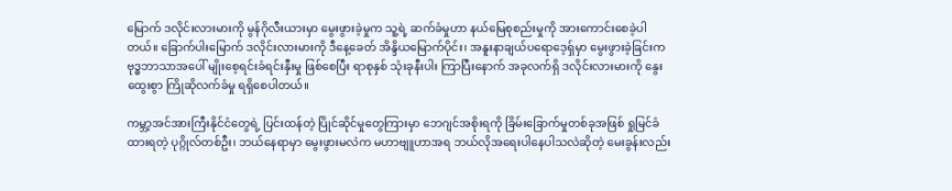မြောက် ဒလိုင်းလားမားကို မွန်ဂိုလီးယားမှာ မွေးဖွားခဲ့မှုက သူ့ရဲ့ ဆက်ခံမှုဟာ နယ်မြေစုစည်းမှုကို အားကောင်းစေခဲ့ပါတယ်။ ခြောက်ပါးမြောက် ဒလိုင်းလားမားကို ဒီနေ့ခေတ် အိန္ဒိယမြောက်ပိုင်း၊ အနူးနာချယ်ပရောဒေ့ရှ်မှာ မွေးဖွားခဲ့ခြင်းက ဗုဒ္ဓဘာသာအပေါ် မျိုးစေ့ရင်းခံရင်းနှီးမှု ဖြစ်စေပြီး ရာစုနှစ် သုံးခုနီးပါး ကြာပြီးနောက် အခုလက်ရှိ ဒလိုင်းလားမားကို နွေးထွေးစွာ ကြိုဆိုလက်ခံမှု ရရှိစေပါတယ်။

ကမ္ဘာ့အင်အားကြီးနိုင်ငံတွေရဲ့ ပြင်းထန်တဲ့ ပြိုင်ဆိုင်မှုတွေကြားမှာ ဘေဂျင်အစိုးရကို ခြိမ်းခြောက်မှုတစ်ခုအဖြစ် ရှုမြင်ခံထားရတဲ့ ပုဂ္ဂိုလ်တစ်ဦး၊ ဘယ်နေရာမှာ မွေးဖွားမလဲက မဟာဗျူဟာအရ ဘယ်လိုအရေးပါနေပါသလဲဆိုတဲ့ မေးခွန်းလည်း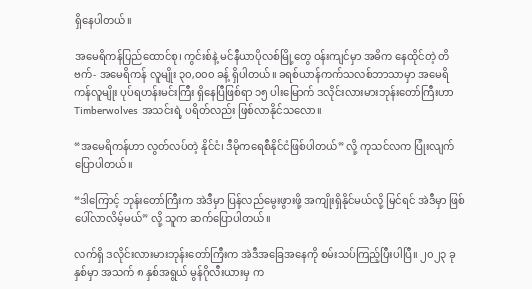ရှိနေပါတယ်။

အမေရိကန်ပြည်ထောင်စု၊ ကွင်းစ်နဲ့ မင်နီယာပိုလစ်မြို့တွေ ဝန်းကျင်မှာ အဓိက နေထိုင်တဲ့ တိဗက်- အမေရိကန် လူမျိုး ၃၀,၀၀၀ ခန့် ရှိပါတယ်။ ခရစ်ယာန်ကက်သလစ်ဘာသာမှာ အမေရိကန်လူမျိုး ပုပ်ရဟန်းမင်းကြီး ရှိနေပြီဖြစ်ရာ ၁၅ ပါးမြောက် ဒလိုင်းလားမားဘုန်းတော်ကြီးဟာ Timberwolves အသင်းရဲ့ ပရိတ်လည်း ဖြစ်လာနိုင်သလော။

“အမေရိကန်ဟာ လွတ်လပ်တဲ့ နိုင်ငံ၊ ဒီမိုကရေစီနိုင်ငံဖြစ်ပါတယ်” လို့ ကုသင်လက ပြုံးလျက် ပြောပါတယ်။

“ဒါကြောင့် ဘုန်းတော်ကြီးက အဲဒီမှာ ပြန်လည်မွေးဖွားဖို့ အကျိုးရှိနိုင်မယ်လို့ မြင်ရင် အဲဒီမှာ ဖြစ်ပေါ်လာလိမ့်မယ်” လို့ သူက ဆက်ပြောပါတယ်။

လက်ရှိ ဒလိုင်းလားမားဘုန်းတော်ကြီးက အဲဒီအခြေအနေကို စမ်းသပ်ကြည့်ပြီးပါပြီ။ ၂၀၂၃ ခုနှစ်မှာ အသက် ၈ နှစ်အရွယ် မွန်ဂိုလီးယားမှ က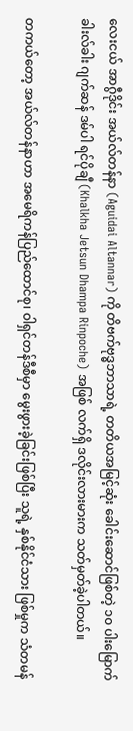လေးငယ် အာဂွီဒိုင်း အယ်လ်တန်နာ (Aguidai Altannar) ကို တိဗက်ဗုဒ္ဓဘာသာရဲ့ တတိယအမြင့်ဆုံး ခေါင်းဆောင်ဖြစ်တဲ့ ၁၀ ပါးမြောက် ခါးလ်ခါး ဂျက်ဆန် ဒမ်ပါ ရင်ပိုချီ (Khalkha Jetsun Dhampa Rinpoche) အဖြစ် လက်ရှိ ဒလိုင်းလားမားက သတ်မှတ်ခဲ့ပါတယ်။

တကယ်တော့ အယ်လ်တန်နာဟာ အမေရိကန်ပြည်ထောင်စု၊ ဝါရှင်တန်ဒီစီမှာ မွေးဖွားခဲ့ခြင်းဖြစ်ပြီး သူရဲ့ နှစ်နိုင်ငံသား ဖြစ်မှုက သံတမန်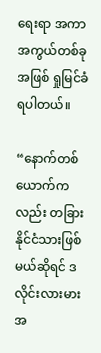ရေးရာ အကာအကွယ်တစ်ခုအဖြစ် ရှုမြင်ခံရပါတယ်။

“နောက်တစ်ယောက်ကလည်း တခြားနိုင်ငံသားဖြစ်မယ်ဆိုရင် ဒလိုင်းလားမားအ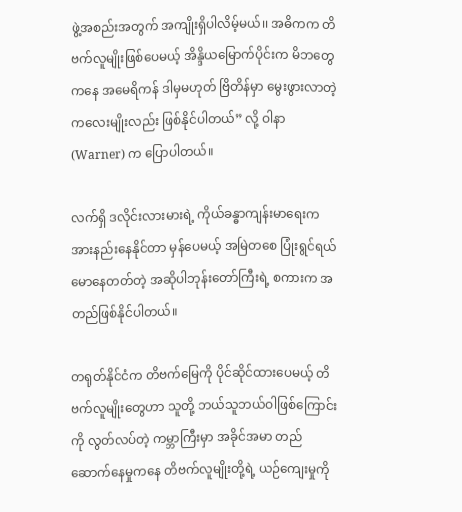ဖွဲ့အစည်းအတွက် အကျိုးရှိပါလိမ့်မယ်၊၊ အဓိကက တိဗက်လူမျိုးဖြစ်ပေမယ့် အိန္ဒိယမြောက်ပိုင်းက မိဘတွေကနေ အမေရိကန် ဒါမှမဟုတ် ဗြိတိန်မှာ မွေးဖွားလာတဲ့ ကလေးမျိုးလည်း ဖြစ်နိုင်ပါတယ်” လို့ ဝါနာ (Warner) က ပြောပါတယ်။

လက်ရှိ ဒလိုင်းလားမားရဲ့ ကိုယ်ခန္ဓာကျန်းမာရေးက အားနည်းနေနိုင်တာ မှန်ပေမယ့် အမြဲတစေ ပြုံးရွင်ရယ်မောနေတတ်တဲ့ အဆိုပါဘုန်းတော်ကြီးရဲ့ စကားက အတည်ဖြစ်နိုင်ပါတယ်။

တရုတ်နိုင်ငံက တိဗက်မြေကို ပိုင်ဆိုင်ထားပေမယ့် တိဗက်လူမျိုးတွေဟာ သူတို့ ဘယ်သူဘယ်ဝါဖြစ်ကြောင်းကို လွတ်လပ်တဲ့ ကမ္ဘာကြီးမှာ အခိုင်အမာ တည်ဆောက်နေမှုကနေ တိဗက်လူမျိုးတို့ရဲ့ ယဉ်ကျေးမှုကို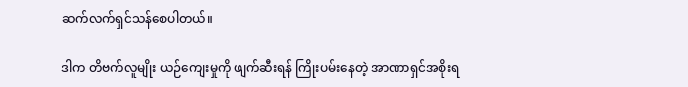ဆက်လက်ရှင်သန်စေပါတယ်။

ဒါက တိဗက်လူမျိုး ယဉ်ကျေးမှုကို ဖျက်ဆီးရန် ကြိုးပမ်းနေတဲ့ အာဏာရှင်အစိုးရ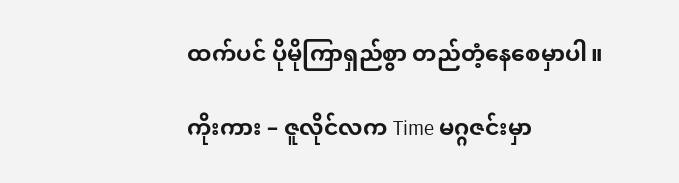ထက်ပင် ပိုမိုကြာရှည်စွာ တည်တံ့နေစေမှာပါ။

ကိုးကား – ဇူလိုင်လက Time မဂ္ဂဇင်းမှာ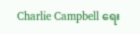Charlie Campbell ရေး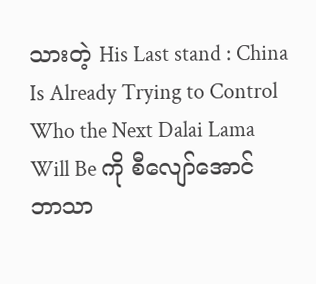သားတဲ့ His Last stand : China Is Already Trying to Control Who the Next Dalai Lama Will Be ကို စီလျော်အောင် ဘာသာ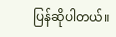ပြန်ဆိုပါတယ်။